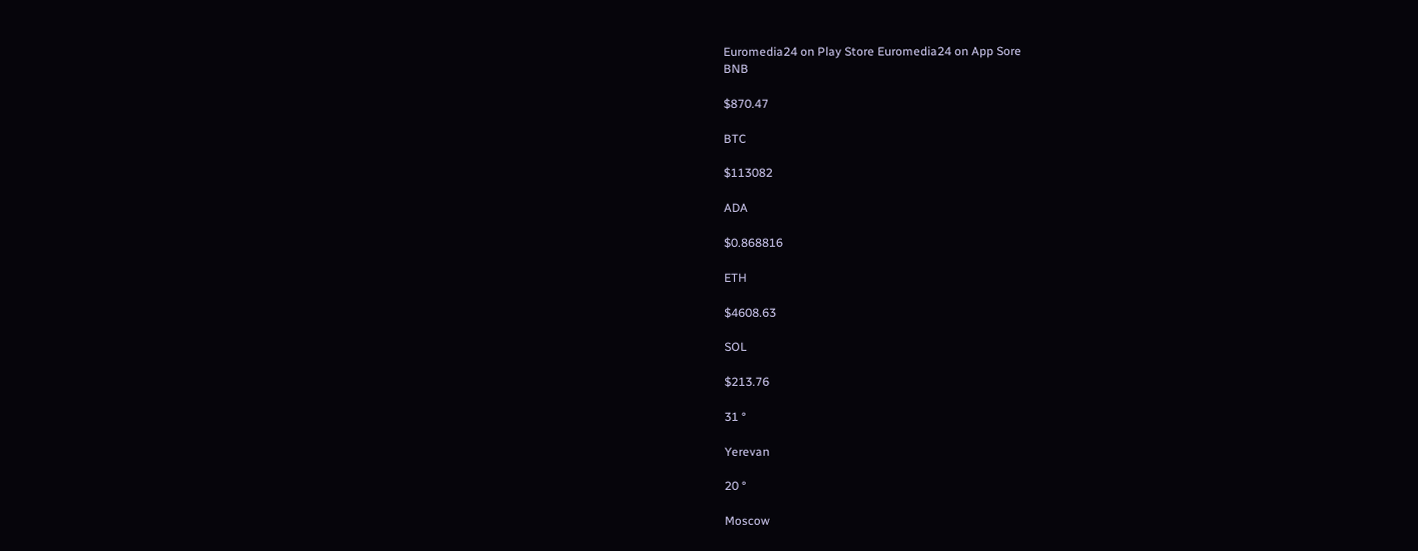Euromedia24 on Play Store Euromedia24 on App Sore
BNB

$870.47

BTC

$113082

ADA

$0.868816

ETH

$4608.63

SOL

$213.76

31 °

Yerevan

20 °

Moscow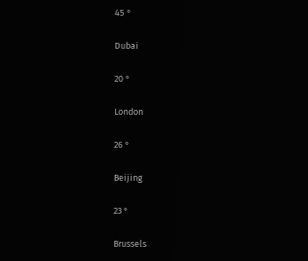45 °

Dubai

20 °

London

26 °

Beijing

23 °

Brussels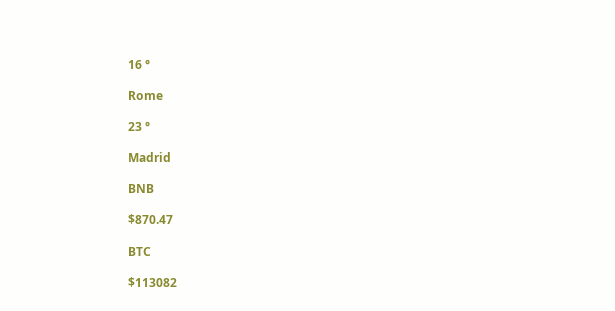16 °

Rome

23 °

Madrid

BNB

$870.47

BTC

$113082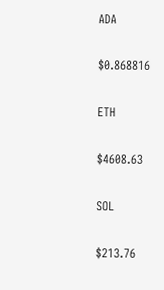ADA

$0.868816

ETH

$4608.63

SOL

$213.76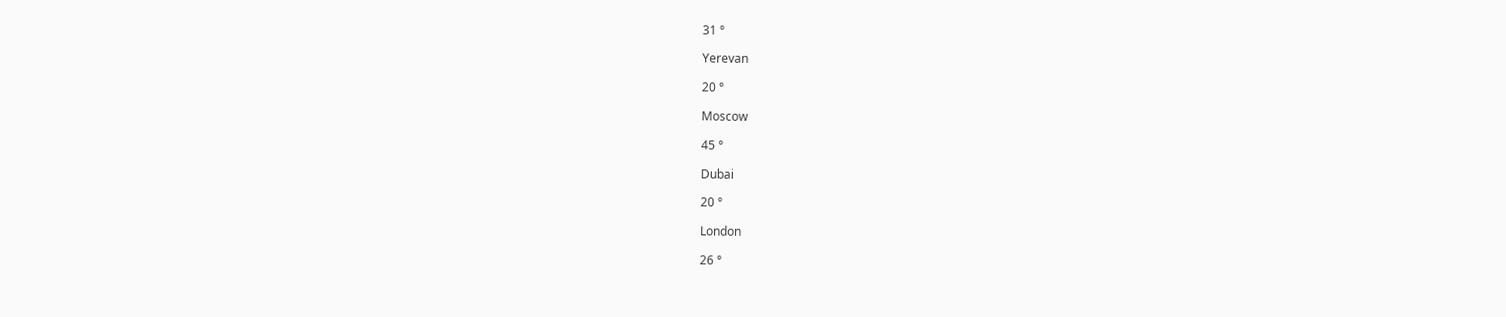31 °

Yerevan

20 °

Moscow

45 °

Dubai

20 °

London

26 °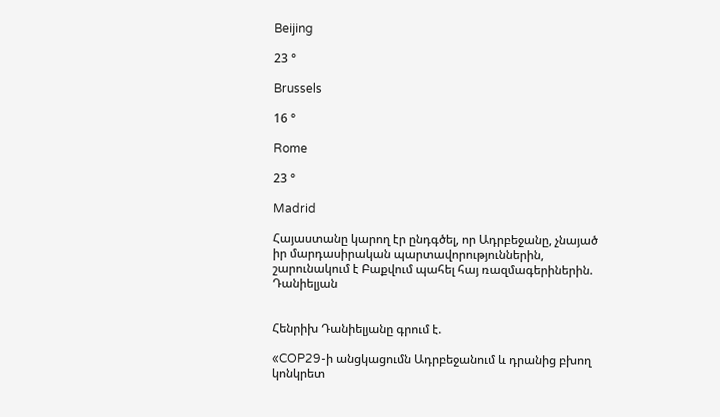Beijing

23 °

Brussels

16 °

Rome

23 °

Madrid

Հայաստանը կարող էր ընդգծել, որ Ադրբեջանը, չնայած իր մարդասիրական պարտավորություններին, շարունակում է Բաքվում պահել հայ ռազմագերիներին. Դանիելյան


Հենրիխ Դանիելյանը գրում է.

«COP29-ի անցկացումն Ադրբեջանում և դրանից բխող կոնկրետ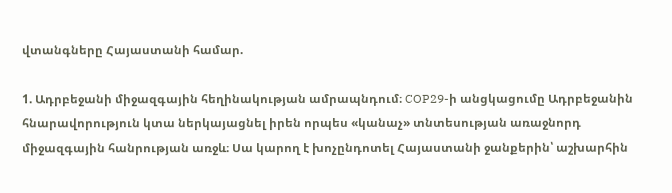վտանգները Հայաստանի համար.

1. Ադրբեջանի միջազգային հեղինակության ամրապնդում։ COP29-ի անցկացումը Ադրբեջանին հնարավորություն կտա ներկայացնել իրեն որպես «կանաչ» տնտեսության առաջնորդ միջազգային հանրության առջև։ Սա կարող է խոչընդոտել Հայաստանի ջանքերին՝ աշխարհին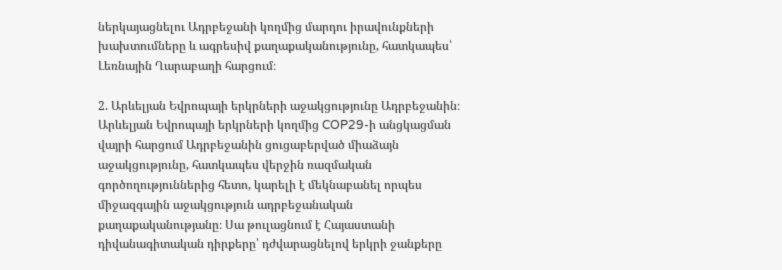ներկայացնելու Ադրբեջանի կողմից մարդու իրավունքների խախտումները և ագրեսիվ քաղաքականությունը, հատկապես՝ Լեռնային Ղարաբաղի հարցում։

2. Արևելյան Եվրոպայի երկրների աջակցությունը Ադրբեջանին։ Արևելյան Եվրոպայի երկրների կողմից COP29-ի անցկացման վայրի հարցում Ադրբեջանին ցուցաբերված միաձայն աջակցությունը, հատկապես վերջին ռազմական գործողություններից հետո, կարելի է մեկնաբանել որպես միջազգային աջակցություն ադրբեջանական քաղաքականությանը։ Սա թուլացնում է Հայաստանի դիվանագիտական դիրքերը՝ դժվարացնելով երկրի ջանքերը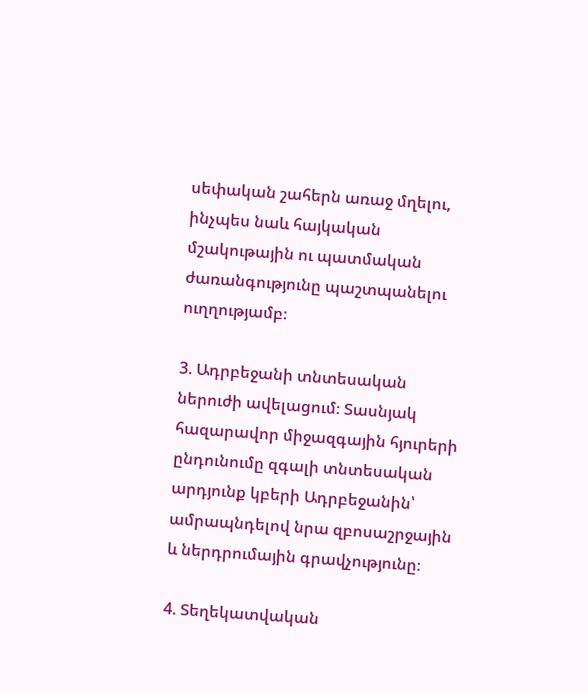սեփական շահերն առաջ մղելու, ինչպես նաև հայկական մշակութային ու պատմական ժառանգությունը պաշտպանելու ուղղությամբ։

3. Ադրբեջանի տնտեսական ներուժի ավելացում։ Տասնյակ հազարավոր միջազգային հյուրերի ընդունումը զգալի տնտեսական արդյունք կբերի Ադրբեջանին՝ ամրապնդելով նրա զբոսաշրջային և ներդրումային գրավչությունը։

4. Տեղեկատվական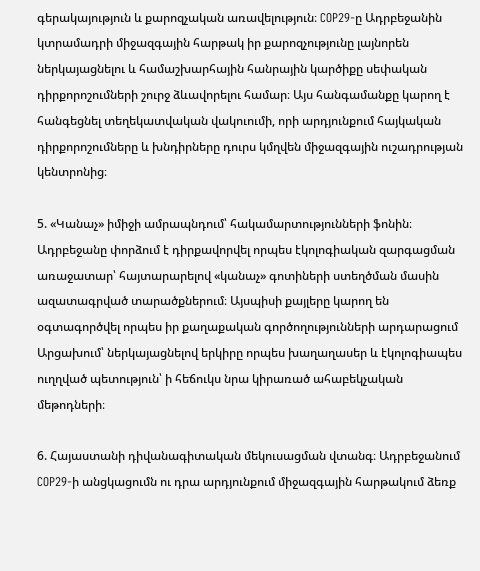գերակայություն և քարոզչական առավելություն։ COP29-ը Ադրբեջանին կտրամադրի միջազգային հարթակ իր քարոզչությունը լայնորեն ներկայացնելու և համաշխարհային հանրային կարծիքը սեփական դիրքորոշումների շուրջ ձևավորելու համար։ Այս հանգամանքը կարող է հանգեցնել տեղեկատվական վակուումի, որի արդյունքում հայկական դիրքորոշումները և խնդիրները դուրս կմղվեն միջազգային ուշադրության կենտրոնից։

5. «Կանաչ» իմիջի ամրապնդում՝ հակամարտությունների ֆոնին։ Ադրբեջանը փորձում է դիրքավորվել որպես էկոլոգիական զարգացման առաջատար՝ հայտարարելով «կանաչ» գոտիների ստեղծման մասին ազատագրված տարածքներում։ Այսպիսի քայլերը կարող են օգտագործվել որպես իր քաղաքական գործողությունների արդարացում Արցախում՝ ներկայացնելով երկիրը որպես խաղաղասեր և էկոլոգիապես ուղղված պետություն՝ ի հեճուկս նրա կիրառած ահաբեկչական մեթոդների։

6. Հայաստանի դիվանագիտական մեկուսացման վտանգ։ Ադրբեջանում COP29-ի անցկացումն ու դրա արդյունքում միջազգային հարթակում ձեռք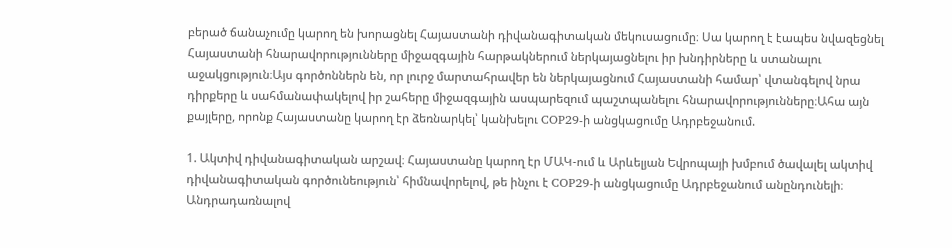բերած ճանաչումը կարող են խորացնել Հայաստանի դիվանագիտական մեկուսացումը։ Սա կարող է էապես նվազեցնել Հայաստանի հնարավորությունները միջազգային հարթակներում ներկայացնելու իր խնդիրները և ստանալու աջակցություն։Այս գործոններն են, որ լուրջ մարտահրավեր են ներկայացնում Հայաստանի համար՝ վտանգելով նրա դիրքերը և սահմանափակելով իր շահերը միջազգային ասպարեզում պաշտպանելու հնարավորությունները։Ահա այն քայլերը, որոնք Հայաստանը կարող էր ձեռնարկել՝ կանխելու COP29-ի անցկացումը Ադրբեջանում.

1. Ակտիվ դիվանագիտական արշավ։ Հայաստանը կարող էր ՄԱԿ-ում և Արևելյան Եվրոպայի խմբում ծավալել ակտիվ դիվանագիտական գործունեություն՝ հիմնավորելով, թե ինչու է COP29-ի անցկացումը Ադրբեջանում անընդունելի։ Անդրադառնալով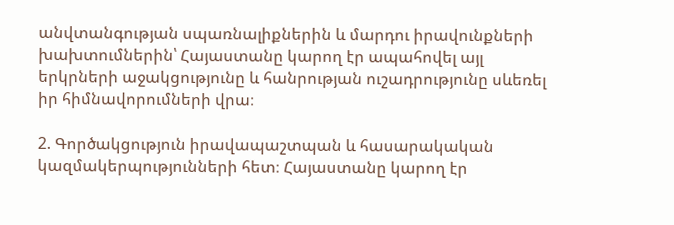անվտանգության սպառնալիքներին և մարդու իրավունքների խախտումներին՝ Հայաստանը կարող էր ապահովել այլ երկրների աջակցությունը և հանրության ուշադրությունը սևեռել իր հիմնավորումների վրա։

2. Գործակցություն իրավապաշտպան և հասարակական կազմակերպությունների հետ։ Հայաստանը կարող էր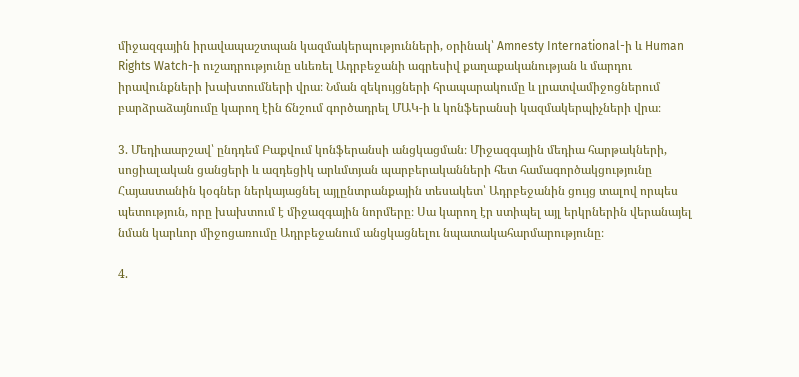միջազգային իրավապաշտպան կազմակերպությունների, օրինակ՝ Amnesty International-ի և Human Rights Watch-ի ուշադրությունը սևեռել Ադրբեջանի ագրեսիվ քաղաքականության և մարդու իրավունքների խախտումների վրա։ Նման զեկույցների հրապարակումը և լրատվամիջոցներում բարձրաձայնումը կարող էին ճնշում գործադրել ՄԱԿ-ի և կոնֆերանսի կազմակերպիչների վրա։

3. Մեդիաարշավ՝ ընդդեմ Բաքվում կոնֆերանսի անցկացման։ Միջազգային մեդիա հարթակների, սոցիալական ցանցերի և ազդեցիկ արևմտյան պարբերականների հետ համագործակցությունը Հայաստանին կօգներ ներկայացնել այլընտրանքային տեսակետ՝ Ադրբեջանին ցույց տալով որպես պետություն, որը խախտում է միջազգային նորմերը։ Սա կարող էր ստիպել այլ երկրներին վերանայել նման կարևոր միջոցառումը Ադրբեջանում անցկացնելու նպատակահարմարությունը։

4.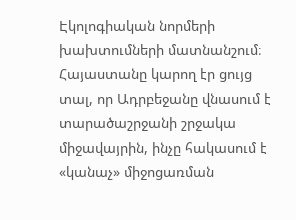Էկոլոգիական նորմերի խախտումների մատնանշում։ Հայաստանը կարող էր ցույց տալ, որ Ադրբեջանը վնասում է տարածաշրջանի շրջակա միջավայրին, ինչը հակասում է «կանաչ» միջոցառման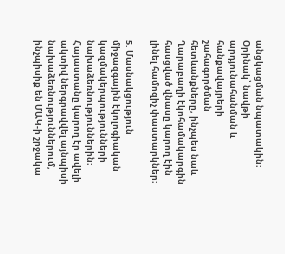անցկացման նպատակին։ Օրինակ՝ նավթի արդյունահանման և հանքավայրերի շահագործման հետևանքները, ինչպես նաև Ղարաբաղի էկոհամակարգին հասցված վնասը կարող էին լինել համոզիչ փաստարկներ։

5. Մասնակցություն միջազգային էկոլոգիական կազմակերպությունների նախաձեռնություններին։ Հայաստանը կարող էր ավելի ակտիվ ներգրավվել այնպիսի նախաձեռնություններում, ինչպիսիք են ՄԱԿ-ի շրջակա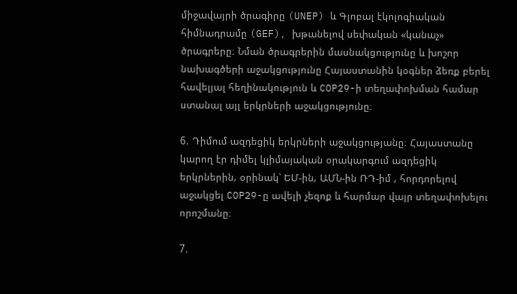միջավայրի ծրագիրը (UNEP) և Գլոբալ էկոլոգիական հիմնադրամը (GEF), խթանելով սեփական «կանաչ» ծրագրերը։ Նման ծրագրերին մասնակցությունը և խոշոր նախագծերի աջակցությունը Հայաստանին կօգներ ձեռք բերել հավելյալ հեղինակություն և COP29-ի տեղափոխման համար ստանալ այլ երկրների աջակցությունը։

6. Դիմում ազդեցիկ երկրների աջակցությանը։ Հայաստանը կարող էր դիմել կլիմայական օրակարգում ազդեցիկ երկրներին, օրինակ՝ ԵՄ-ին, ԱՄՆ-ին ՌԴ-իմ , հորդորելով աջակցել COP29-ը ավելի չեզոք և հարմար վայր տեղափոխելու որոշմանը։

7.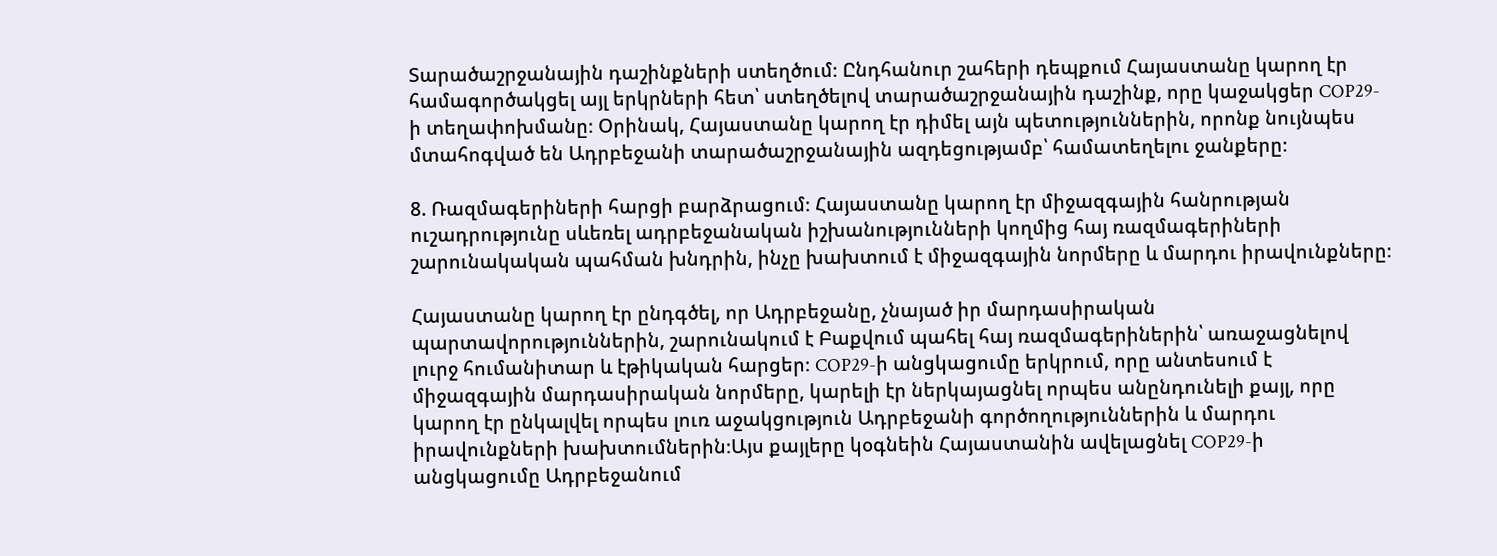Տարածաշրջանային դաշինքների ստեղծում։ Ընդհանուր շահերի դեպքում Հայաստանը կարող էր համագործակցել այլ երկրների հետ՝ ստեղծելով տարածաշրջանային դաշինք, որը կաջակցեր COP29-ի տեղափոխմանը։ Օրինակ, Հայաստանը կարող էր դիմել այն պետություններին, որոնք նույնպես մտահոգված են Ադրբեջանի տարածաշրջանային ազդեցությամբ՝ համատեղելու ջանքերը։

8. Ռազմագերիների հարցի բարձրացում։ Հայաստանը կարող էր միջազգային հանրության ուշադրությունը սևեռել ադրբեջանական իշխանությունների կողմից հայ ռազմագերիների շարունակական պահման խնդրին, ինչը խախտում է միջազգային նորմերը և մարդու իրավունքները։

Հայաստանը կարող էր ընդգծել, որ Ադրբեջանը, չնայած իր մարդասիրական պարտավորություններին, շարունակում է Բաքվում պահել հայ ռազմագերիներին՝ առաջացնելով լուրջ հումանիտար և էթիկական հարցեր։ COP29-ի անցկացումը երկրում, որը անտեսում է միջազգային մարդասիրական նորմերը, կարելի էր ներկայացնել որպես անընդունելի քայլ, որը կարող էր ընկալվել որպես լուռ աջակցություն Ադրբեջանի գործողություններին և մարդու իրավունքների խախտումներին։Այս քայլերը կօգնեին Հայաստանին ավելացնել COP29-ի անցկացումը Ադրբեջանում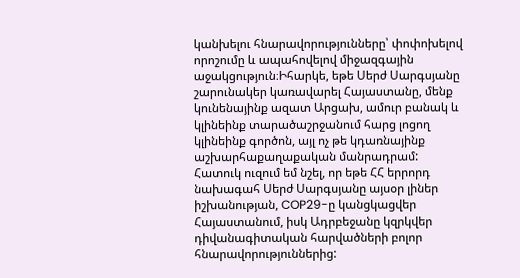կանխելու հնարավորությունները՝ փոփոխելով որոշումը և ապահովելով միջազգային աջակցություն։Իհարկե, եթե Սերժ Սարգսյանը շարունակեր կառավարել Հայաստանը, մենք կունենայինք ազատ Արցախ, ամուր բանակ և կլինեինք տարածաշրջանում հարց լոցող կլինեինք գործոն, այլ ոչ թե կդառնայինք աշխարհաքաղաքական մանրադրամ: Հատուկ ուզում եմ նշել, որ եթե ՀՀ երրորդ նախագահ Սերժ Սարգսյանը այսօր լիներ իշխանության, COP29-ը կանցկացվեր Հայաստանում, իսկ Ադրբեջանը կզրկվեր դիվանագիտական հարվածների բոլոր հնարավորություններից: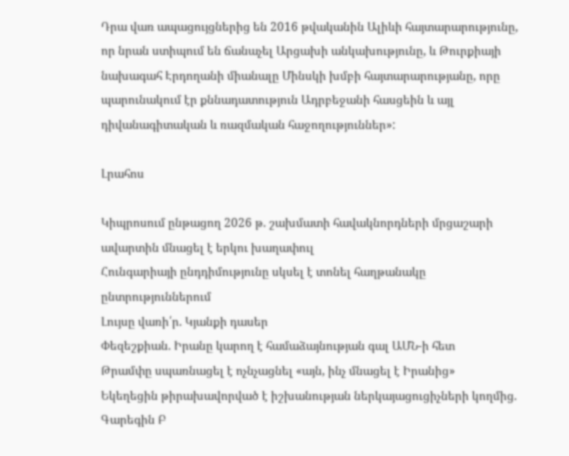Դրա վառ ապացույցներից են 2016 թվականին Ալիևի հայտարարությունը, որ նրան ստիպում են ճանաչել Արցախի անկախությունը, և Թուրքիայի նախագահ Էրդողանի միանալը Մինսկի խմբի հայտարարությանը, որը պարունակում էր քննադատություն Ադրբեջանի հասցեին և այլ դիվանագիտական և ռազմական հաջողություններ»:

Լրահոս

Կիպրոսում ընթացող 2026 թ. շախմատի հավակնորդների մրցաշարի ավարտին մնացել է երկու խաղափուլ
Հունգարիայի ընդդիմությունը սկսել է տոնել հաղթանակը ընտրություններում
Լույսը վառի՛ր. Կյանքի դասեր
Փեզեշքիան. Իրանը կարող է համաձայնության գալ ԱՄՆ-ի հետ
Թրամփը սպառնացել է ոչնչացնել «այն, ինչ մնացել է Իրանից»
Եկեղեցին թիրախավորված է իշխանության ներկայացուցիչների կողմից. Գարեգին Բ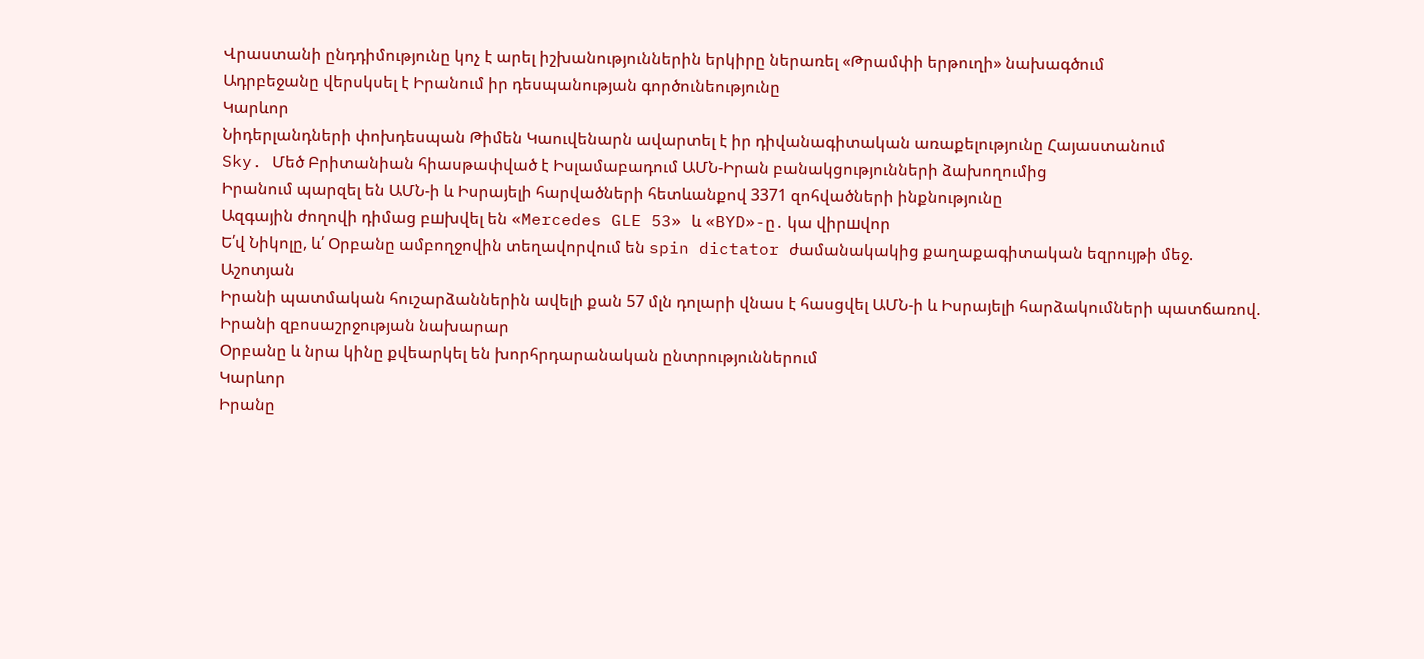Վրաստանի ընդդիմությունը կոչ է արել իշխանություններին երկիրը ներառել «Թրամփի երթուղի» նախագծում
Ադրբեջանը վերսկսել է Իրանում իր դեսպանության գործունեությունը
Կարևոր
Նիդերլանդների փոխդեսպան Թիմեն Կաուվենարն ավարտել է իր դիվանագիտական առաքելությունը Հայաստանում
Sky. Մեծ Բրիտանիան հիասթափված է Իսլամաբադում ԱՄՆ-Իրան բանակցությունների ձախողումից
Իրանում պարզել են ԱՄՆ-ի և Իսրայելի հարվածների հետևանքով 3371 զոհվածների ինքնությունը
Ազգային ժողովի դիմաց բшխվել են «Mercedes GLE 53» և «BYD»-ը․ կա վիրшվոր
Ե՛վ Նիկոլը, և՛ Օրբանը ամբողջովին տեղավորվում են spin dictator ժամանակակից քաղաքագիտական եզրույթի մեջ. Աշոտյան
Իրանի պատմական հուշարձաններին ավելի քան 57 մլն դոլարի վնաս է հասցվել ԱՄՆ-ի և Իսրայելի հարձակումների պատճառով. Իրանի զբոսաշրջության նախարար
Օրբանը և նրա կինը քվեարկել են խորհրդարանական ընտրություններում
Կարևոր
Իրանը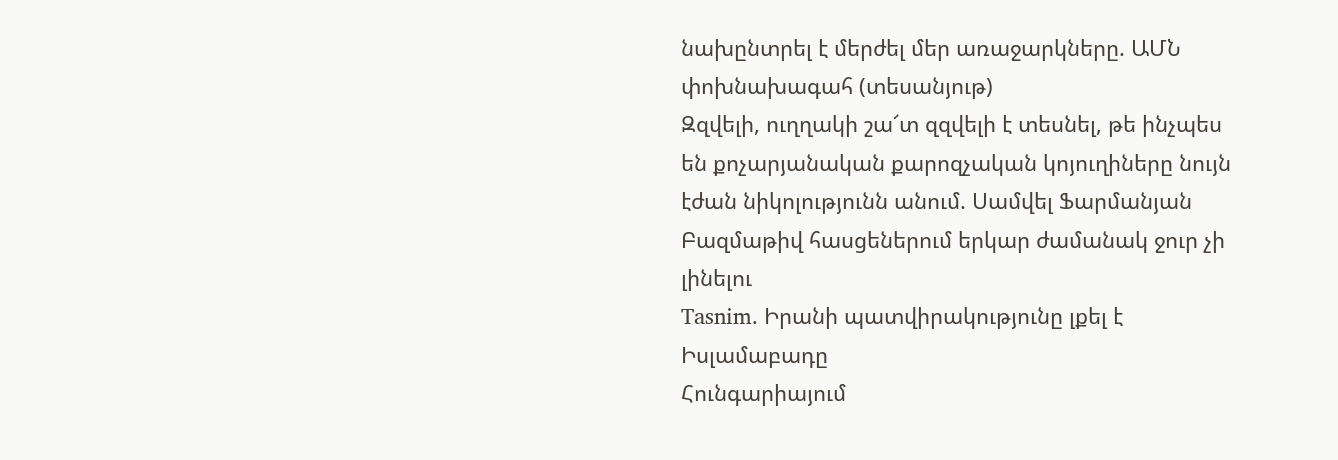նախընտրել է մերժել մեր առաջարկները. ԱՄՆ փոխնախագահ (տեսանյութ)
Զզվելի, ուղղակի շա՜տ զզվելի է տեսնել, թե ինչպես են քոչարյանական քարոզչական կոյուղիները նույն էժան նիկոլությունն անում. Սամվել Ֆարմանյան
Բազմաթիվ հասցեներում երկար ժամանակ ջուր չի լինելու
Tasnim. Իրանի պատվիրակությունը լքել է Իսլամաբադը
Հունգարիայում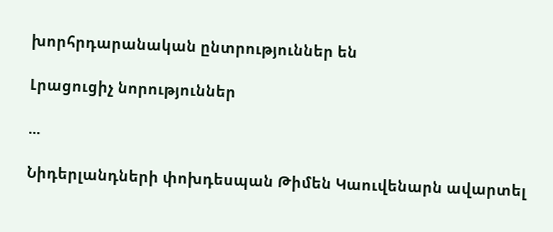խորհրդարանական ընտրություններ են

Լրացուցիչ նորություններ

...

Նիդերլանդների փոխդեսպան Թիմեն Կաուվենարն ավարտել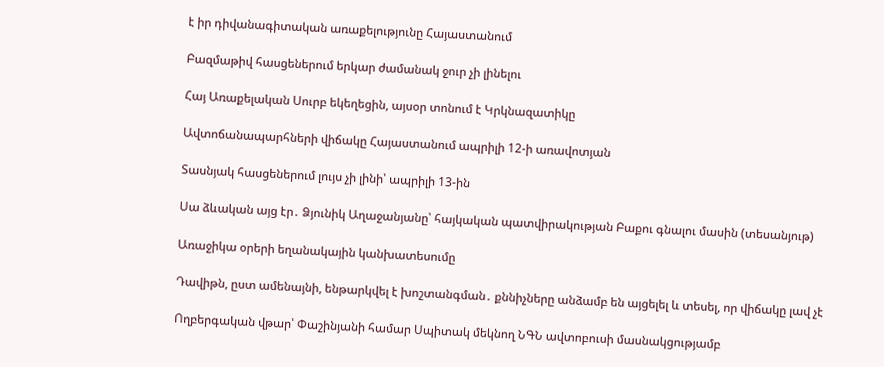է իր դիվանագիտական առաքելությունը Հայաստանում

Բազմաթիվ հասցեներում երկար ժամանակ ջուր չի լինելու

Հայ Առաքելական Սուրբ եկեղեցին, այսօր տոնում է Կրկնազատիկը

Ավտոճանապարհների վիճակը Հայաստանում ապրիլի 12-ի առավոտյան

Տասնյակ հասցեներում լույս չի լինի՝ ապրիլի 13-ին

Սա ձևական այց էր․ Ձյունիկ Աղաջանյանը՝ հայկական պատվիրակության Բաքու գնալու մասին (տեսանյութ)

Առաջիկա օրերի եղանակային կանխատեսումը

Դավիթն, ըստ ամենայնի, ենթարկվել է խոշտանգման․ քննիչները անձամբ են այցելել և տեսել, որ վիճակը լավ չէ

Ողբերգական վթար՝ Փաշինյանի համար Սպիտակ մեկնող ՆԳՆ ավտոբուսի մասնակցությամբ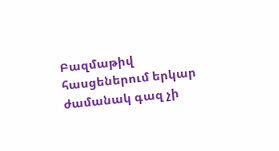Բազմաթիվ հասցեներում երկար ժամանակ գազ չի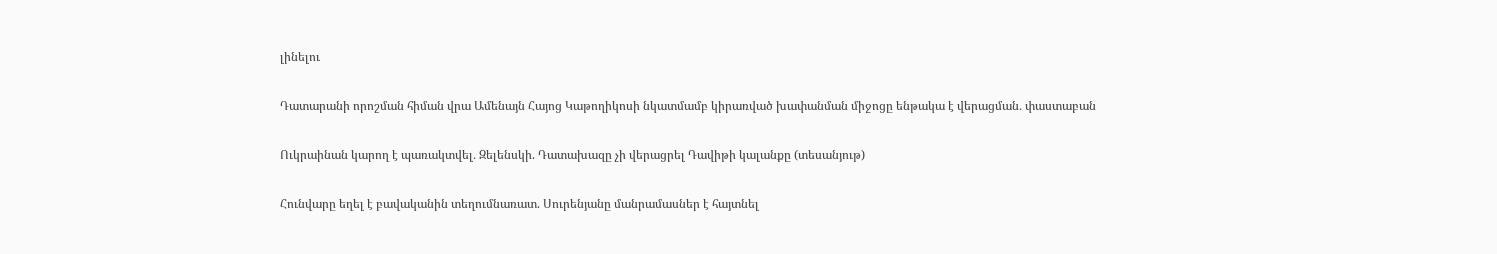լինելու

Դատարանի որոշման հիման վրա Ամենայն Հայոց Կաթողիկոսի նկատմամբ կիրառված խափանման միջոցը ենթակա է վերացման․ փաստաբան

Ուկրաինան կարող է պառակտվել․ Զելենսկի. Դատախազը չի վերացրել Դավիթի կալանքը (տեսանյութ)

Հունվարը եղել է բավականին տեղումնառատ. Սուրենյանը մանրամասներ է հայտնել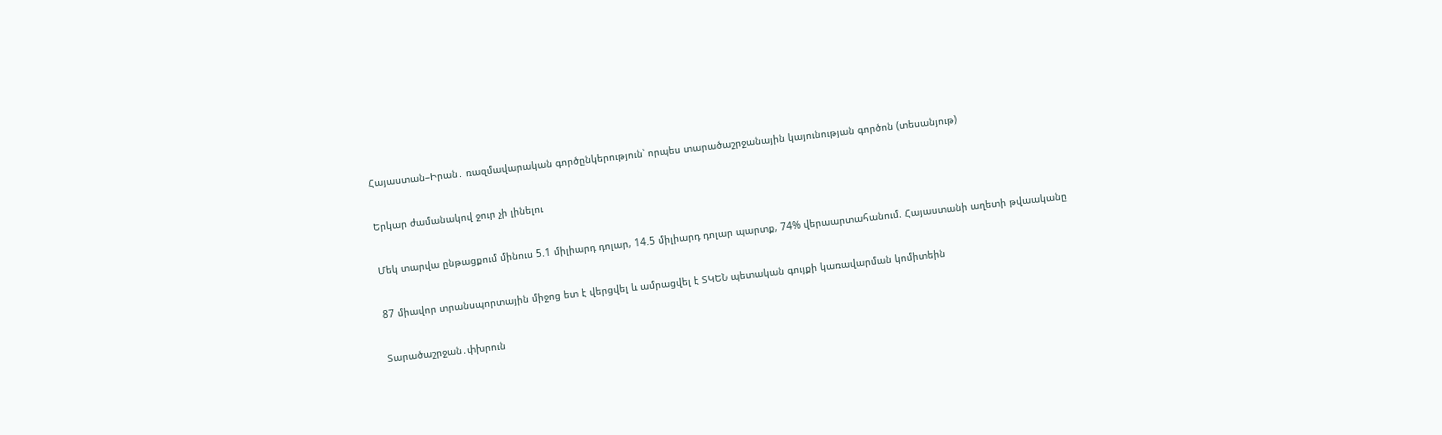Հայաստան–Իրան․ ռազմավարական գործընկերություն՝ որպես տարածաշրջանային կայունության գործոն (տեսանյութ)

Երկար ժամանակով ջուր չի լինելու

Մեկ տարվա ընթացքում մինուս 5.1 միլիարդ դոլար, 14.5 միլիարդ դոլար պարտք, 74% վերաարտահանում. Հայաստանի աղետի թվաականը

87 միավոր տրանսպորտային միջոց ետ է վերցվել և ամրացվել է ՏԿԵՆ պետական գույքի կառավարման կոմիտեին

Տարածաշրջան․փխրուն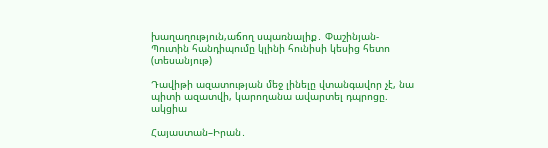խաղաղություն,աճող սպառնալիք․ Փաշինյան-Պուտին հանդիպումը կլինի հունիսի կեսից հետո (տեսանյութ)

Դավիթի ազատության մեջ լինելը վտանգավոր չէ, նա պիտի ազատվի, կարողանա ավարտել դպրոցը. ակցիա

Հայաստան–Իրան․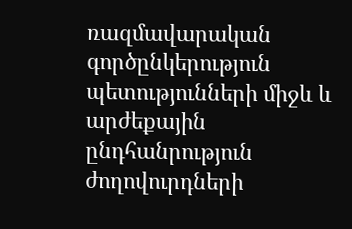ռազմավարական գործընկերություն պետությունների միջև և արժեքային ընդհանրություն ժողովուրդների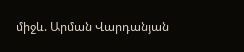միջև. Արման Վարդանյան